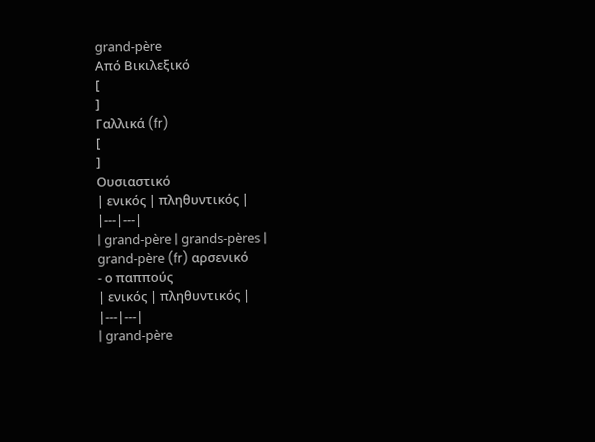grand-père
Από Βικιλεξικό
[
]
Γαλλικά (fr)
[
]
Ουσιαστικό
| ενικός | πληθυντικός |
|---|---|
| grand-père | grands-pères |
grand-père (fr) αρσενικό
- ο παππούς
| ενικός | πληθυντικός |
|---|---|
| grand-père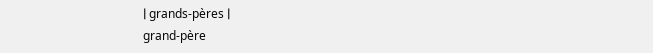| grands-pères |
grand-père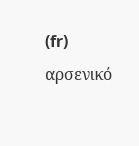(fr) αρσενικό